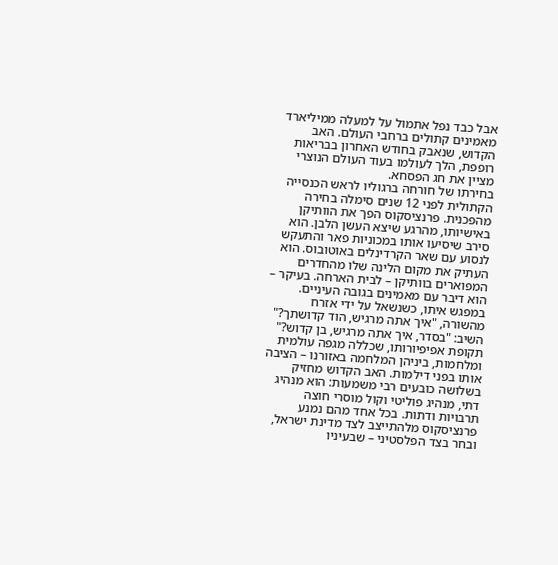אבל כבד נפל אתמול על למעלה ממיליארד מאמינים קתולים ברחבי העולם. האב הקדוש, שנאבק בחודש האחרון בבריאות רופפת, הלך לעולמו בעוד העולם הנוצרי מציין את חג הפסחא.
בחירתו של חורחה ברגוליו לראש הכנסייה הקתולית לפני 12 שנים סימלה בחירה מהפכנית. פרנציסקוס הפך את הוותיקן באישיותו, מהרגע שיצא העשן הלבן. הוא סירב שיסיעו אותו במכוניות פאר והתעקש לנסוע עם שאר הקרדינלים באוטובוס. הוא העתיק את מקום הלינה שלו מהחדרים המפוארים בוותיקן – לבית הארחה. בעיקר – הוא דיבר עם מאמינים בגובה העיניים. במפגש איתו, כשנשאל על ידי אזרח מהשורה, "איך אתה מרגיש, הוד קדושתך?" השיב: "בסדר, איך אתה מרגיש, בן קדוש?"
תקופת אפיפיורותו, שכללה מגפה עולמית ומלחמות, ביניהן המלחמה באזורנו – הציבה אותו בפני דילמות. האב הקדוש מחזיק בשלושה כובעים רבי משמעות: הוא מנהיג דתי, מנהיג פוליטי וקול מוסרי חוצה תרבויות ודתות. בכל אחד מהם נמנע פרנציסקוס מלהתייצב לצד מדינת ישראל, ובחר בצד הפלסטיני – שבעיניו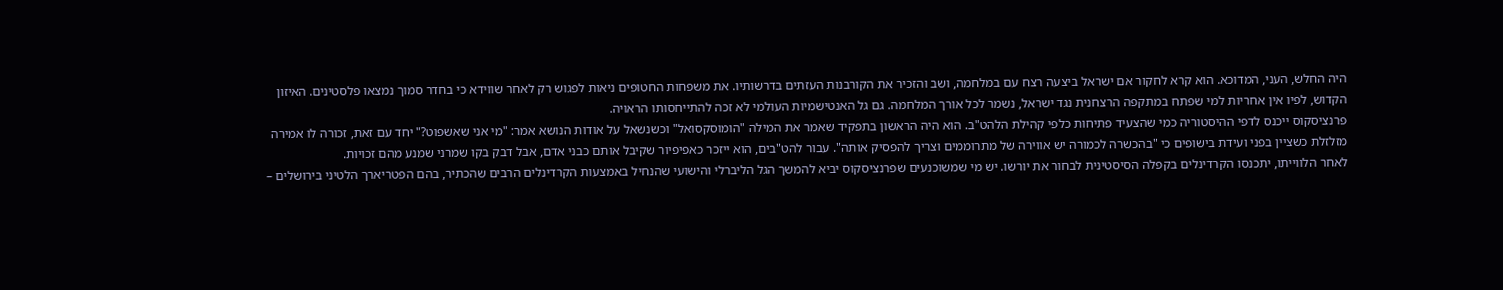היה החלש, העני, המדוכא. הוא קרא לחקור אם ישראל ביצעה רצח עם במלחמה, ושב והזכיר את הקורבנות העזתים בדרשותיו. את משפחות החטופים ניאות לפגוש רק לאחר שווידא כי בחדר סמוך נמצאו פלסטינים. האיזון הקדוש, לפיו אין אחריות למי שפתח במתקפה הרצחנית נגד ישראל, נשמר לכל אורך המלחמה. גם גל האנטישמיות העולמי לא זכה להתייחסותו הראויה.
פרנציסקוס ייכנס לדפי ההיסטוריה כמי שהצעיד פתיחות כלפי קהילת הלהט"ב. הוא היה הראשון בתפקיד שאמר את המילה "הומוסקסואל" וכשנשאל על אודות הנושא אמר: "מי אני שאשפוט?" יחד עם זאת, זכורה לו אמירה מזלזלת כשציין בפני ועידת בישופים כי "בהכשרה לכמורה יש אווירה של מתרוממים וצריך להפסיק אותה". עבור להט"בים, הוא ייזכר כאפיפיור שקיבל אותם כבני אדם, אבל דבק בקו שמרני שמנע מהם זכויות.
לאחר הלווייתו, יתכנסו הקרדינלים בקפלה הסיסטינית לבחור את יורשו. יש מי שמשוכנעים שפרנציסקוס יביא להמשך הגל הליברלי והישועי שהנחיל באמצעות הקרדינלים הרבים שהכתיר, בהם הפטריארך הלטיני בירושלים –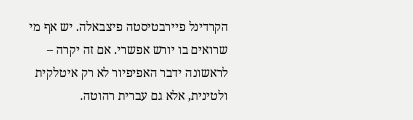הקרדינל פיירבטיסטה פיצבאלה. יש אף מי שרואים בו יורש אפשרי. אם זה יקרה – לראשונה ידבר האפיפיור לא רק איטלקית ולטינית, אלא גם עברית רהוטה.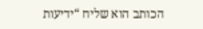הכותב הוא שליח “ידיעות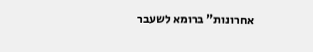אחרונות” ברומא לשעבר